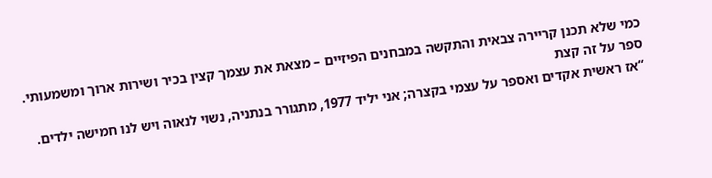כמי שלא תכנן קריירה צבאית והתקשה במבחנים הפיזיים – מצאת את עצמך קצין בכיר ושירות ארוך ומשמעותי. ספר על זה קצת
“אז ראשית אקדים ואספר על עצמי בקצרה; אני יליד 1977, מתגורר בנתניה, נשוי לנאוה ויש לנו חמישה ילדים.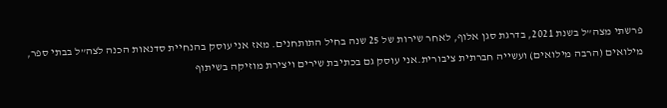פרשתי מצה”ל בשנת 2021, בדרגת סגן אלוף, לאחר שירות של 25 שנה בחיל התותחנים. מאז אני עוסק בהנחיית סדנאות הכנה לצה”ל בבתי ספר, מילואים (הרבה מילואים) ועשייה חברתית ציבורית.אני עוסק גם בכתיבת שירים ויצירת מוזיקה בשיתוף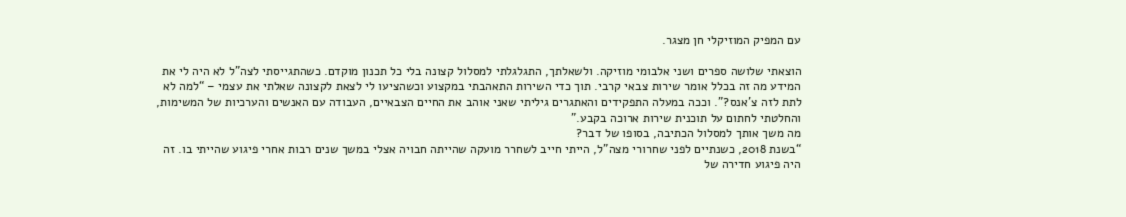עם המפיק המוזיקלי חן מצגר.

הוצאתי שלושה ספרים ושני אלבומי מוזיקה. ולשאלתך, התגלגלתי למסלול קצונה בלי כל תכנון מוקדם. כשהתגייסתי לצה”ל לא היה לי את המידע מה זה בכלל אומר שירות צבאי קרבי. תוך כדי השירות התאהבתי במקצוע וכשהציעו לי לצאת לקצונה שאלתי את עצמי – “למה לא לתת לזה צ’אנס?”. וככה במעלה התפקידים והאתגרים גיליתי שאני אוהב את החיים הצבאיים, העבודה עם האנשים והערכיות של המשימות, והחלטתי לחתום על תוכנית שירות ארוכה בקבע.”
מה משך אותך למסלול הכתיבה, בסופו של דבר?
“בשנת 2018, כשנתיים לפני שחרורי מצה”ל, הייתי חייב לשחרר מועקה שהייתה חבויה אצלי במשך שנים רבות אחרי פיגוע שהייתי בו. זה היה פיגוע חדירה של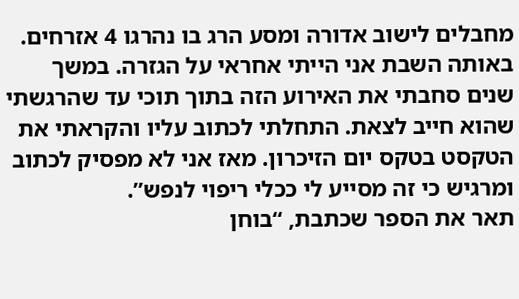מחבלים לישוב אדורה ומסע הרג בו נהרגו 4 אזרחים. באותה השבת אני הייתי אחראי על הגזרה. במשך שנים סחבתי את האירוע הזה בתוך תוכי עד שהרגשתי שהוא חייב לצאת. התחלתי לכתוב עליו והקראתי את הטקסט בטקס יום הזיכרון. מאז אני לא מפסיק לכתוב ומרגיש כי זה מסייע לי ככלי ריפוי לנפש”.
תאר את הספר שכתבת, “בוחן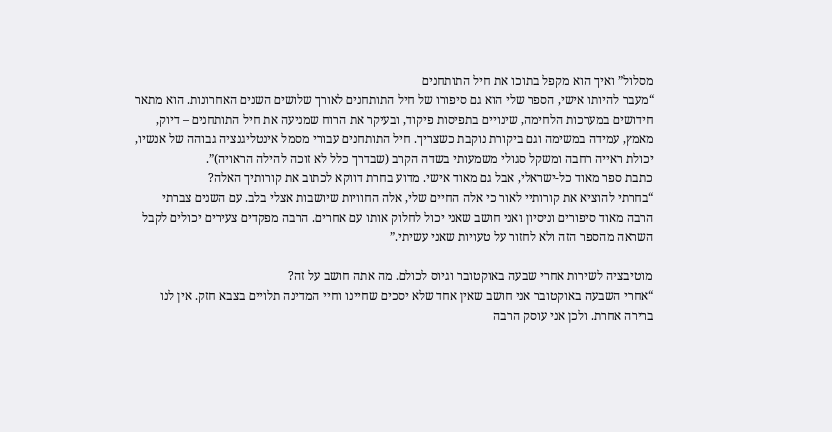מסלול” ואיך הוא מקפל בתוכו את חיל התותחנים
“מעבר להיותו אישי, הספר שלי הוא גם סיפורו של חיל התותחנים לאורך שלושים השנים האחרונות. הוא מתאר חידושים במערכות הלחימה, שינויים בתפיסות פיקוד, ובעיקר את הרוח שמניעה את חיל התותחנים – דיוק, מאמץ, עמידה במשימה וגם ביקורת נוקבת כשצריך. חיל התותחנים עבורי מסמל אינטליגנציה גבוהה של אנשיו, יכולת ראייה רחבה ומשקל סגולי משמעותי בשדה הקרב (שבדרך כלל לא זוכה להילה הראויה)”.
כתבת ספר מאוד כל-ישראלי, אבל גם מאוד אישי. מדוע בחרת דווקא לכתוב את קורותיך האלה?
“בחרתי להוציא את קורותיי לאור כי אלה החיים שלי, אלה החוויות שיושבות אצלי בלב. עם השנים צברתי הרבה מאוד סיפורים וניסיון ואני חושב שאני יכול לחלוק אותו עם אחרים. הרבה מפקדים צעירים יכולים לקבל השראה מהספר הזה ולא לחזור על טעויות שאני עשיתי.”

מוטיבציה לשירות אחרי שבעה באוקטובר וגיוס לכולם. מה אתה חושב על זה?
“אחרי השבעה באוקטובר אני חושב שאין אחד שלא יסכים שחיינו וחיי המדינה תלויים בצבא חזק. אין לנו ברירה אחרת. ולכן אני עוסק הרבה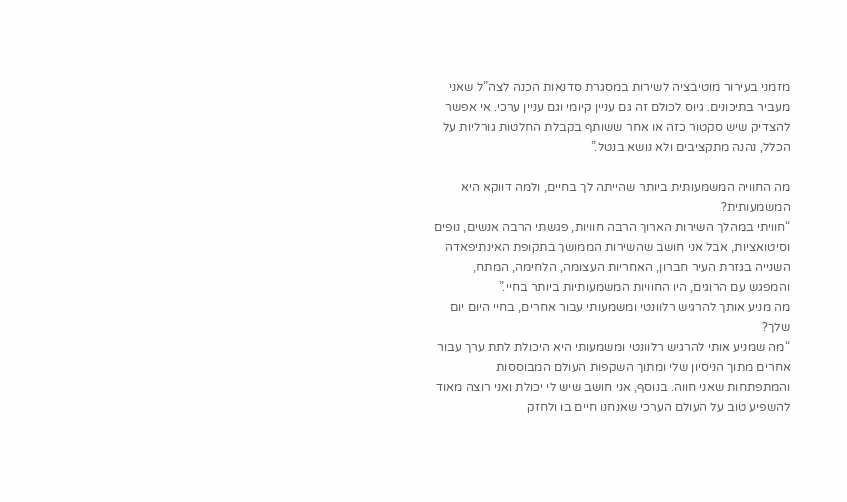מזמני בעירור מוטיבציה לשירות במסגרת סדנאות הכנה לצה”ל שאני מעביר בתיכונים. גיוס לכולם זה גם עניין קיומי וגם עניין ערכי. אי אפשר להצדיק שיש סקטור כזה או אחר ששותף בקבלת החלטות גורליות על הכלל, נהנה מתקציבים ולא נושא בנטל.”

מה החוויה המשמעותית ביותר שהייתה לך בחיים, ולמה דווקא היא המשמעותית?
“חוויתי במהלך השירות הארוך הרבה חוויות, פגשתי הרבה אנשים, נופים וסיטואציות, אבל אני חושב שהשירות הממושך בתקופת האינתיפאדה השנייה בגזרת העיר חברון, האחריות העצומה, הלחימה, המתח, והמפגש עם הרוגים, היו החוויות המשמעותיות ביותר בחיי.”
מה מניע אותך להרגיש רלוונטי ומשמעותי עבור אחרים, בחיי היום יום שלך?
“מה שמניע אותי להרגיש רלוונטי ומשמעותי היא היכולת לתת ערך עבור אחרים מתוך הניסיון שלי ומתוך השקפות העולם המבוססות והמתפתחות שאני חווה. בנוסף, אני חושב שיש לי יכולת ואני רוצה מאוד להשפיע טוב על העולם הערכי שאנחנו חיים בו ולחזק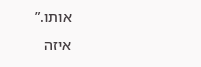אותו.”
איזה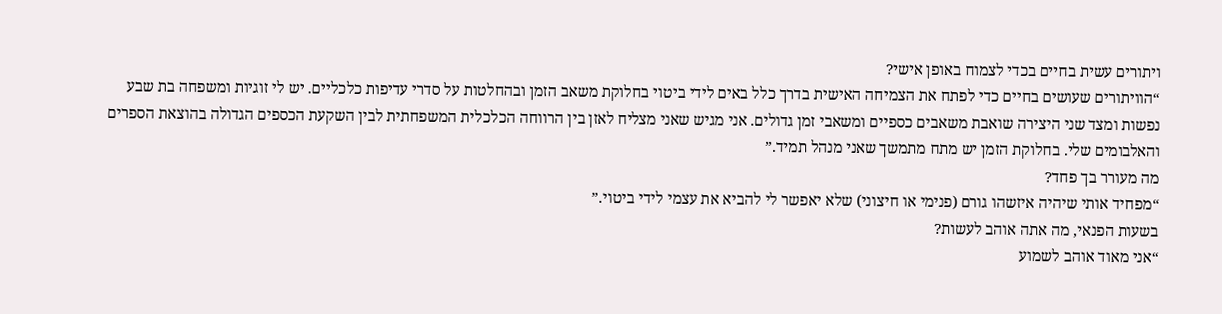ויתורים עשית בחיים בכדי לצמוח באופן אישי?
“הוויתורים שעושים בחיים כדי לפתח את הצמיחה האישית בדרך כלל באים לידי ביטוי בחלוקת משאב הזמן ובהחלטות על סדרי עדיפות כלכליים. יש לי זוגיות ומשפחה בת שבע נפשות ומצד שני היצירה שואבת משאבים כספיים ומשאבי זמן גדולים. אני מגיש שאני מצליח לאזן בין הרווחה הכלכלית המשפחתית לבין השקעת הכספים הגדולה בהוצאת הספרים והאלבומים שלי. בחלוקת הזמן יש מתח מתמשך שאני מנהל תמיד.”
מה מעורר בך פחד?
“מפחיד אותי שיהיה איזשהו גורם (פנימי או חיצוני) שלא יאפשר לי להביא את עצמי לידי ביטוי.”
בשעות הפנאי, מה אתה אוהב לעשות?
“אני מאוד אוהב לשמוע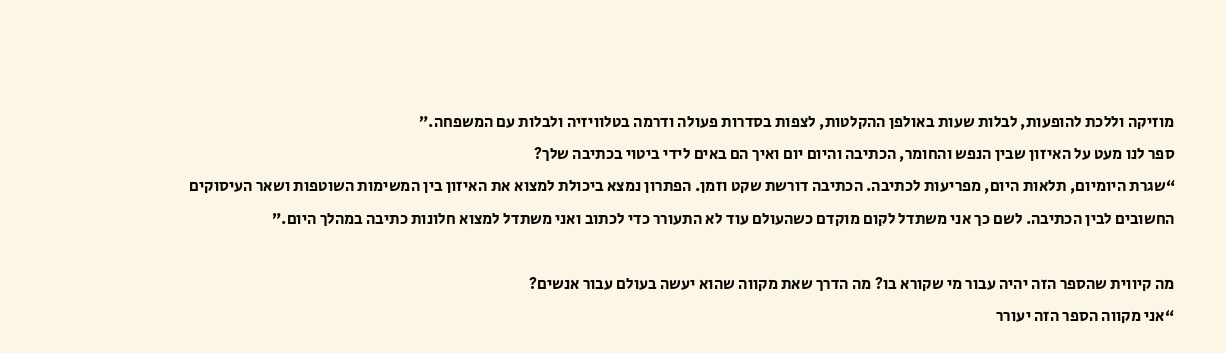מוזיקה וללכת להופעות, לבלות שעות באולפן ההקלטות, לצפות בסדרות פעולה ודרמה בטלוויזיה ולבלות עם המשפחה.”
ספר לנו מעט על האיזון שבין הנפש והחומר, הכתיבה והיום יום ואיך הם באים לידי ביטוי בכתיבה שלך?
“שגרת היומיום, תלאות היום, מפריעות לכתיבה. הכתיבה דורשת שקט וזמן. הפתרון נמצא ביכולת למצוא את האיזון בין המשימות השוטפות ושאר העיסוקים החשובים לבין הכתיבה. לשם כך אני משתדל לקום מוקדם כשהעולם עוד לא התעורר כדי לכתוב ואני משתדל למצוא חלונות כתיבה במהלך היום.”

מה קיווית שהספר הזה יהיה עבור מי שקורא בו? מה הדרך שאת מקווה שהוא יעשה בעולם עבור אנשים?
“אני מקווה הספר הזה יעורר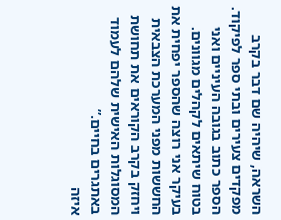השראה, שיהיה שם דבר בקרב מפקדים צעירים ובתי ספר לפיקוד. הספר כתוב בגובה העיניים ואני בטוח שיתאים לקהלים מגוונים. בעיקר אני רוצה שהספר יפחית את החששות מפני המערכת הצבאית ויחזק בקרב הקוראים את תחושת המסוגלות האישית שלהם לעמוד באתגרים בחיים.”
איזה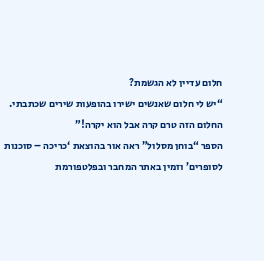חלום עדיין לא הגשמת?
“יש לי חלום שאנשים ישירו בהופעות שירים שכתבתי. החלום הזה טרם קרה אבל הוא יקרה!”
הספר “בוחן מסלול” ראה אור בהוצאת ‘כריכה – סוכנות לסופרים’ וזמין באתר המחבר ובפלטפורמת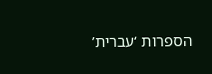הספרות ‘עברית’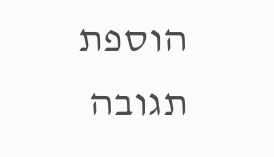הוספת תגובה